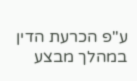ע"פ הכרעת הדין במהלך מבצע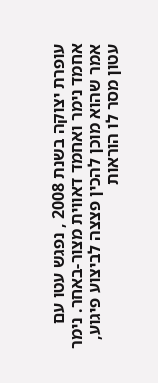עופרת יצוקה בשנת 2008 , נפגש עטו עם אחמד נימר ואחמד דאווית מצור-באחר. נימר אמר שהוא מוכן להכין פצצה לביצוע פיגוע, עטון מסר לו הוראות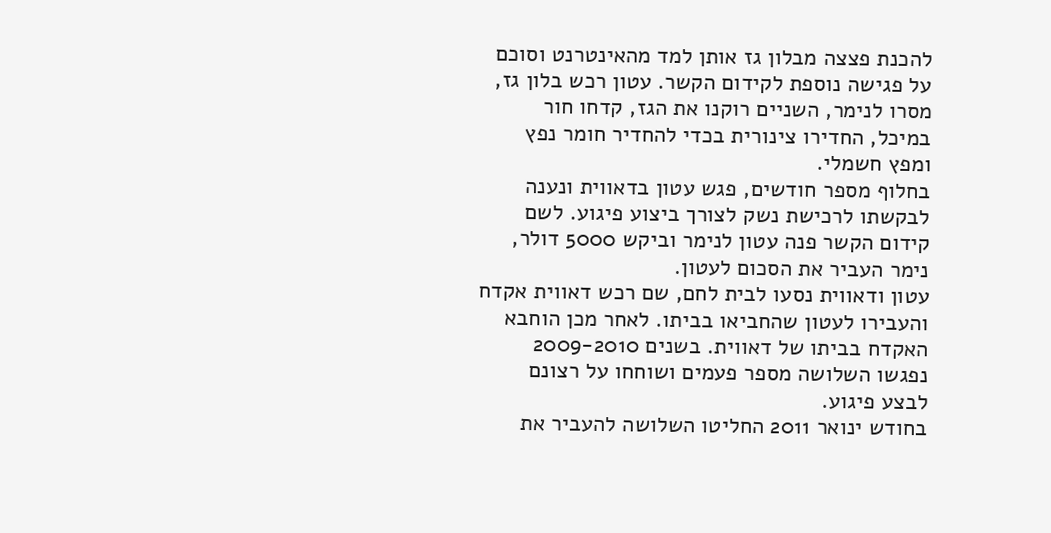להכנת פצצה מבלון גז אותן למד מהאינטרנט וסוכם על פגישה נוספת לקידום הקשר. עטון רכש בלון גז, מסרו לנימר, השניים רוקנו את הגז, קדחו חור במיכל, החדירו צינורית בכדי להחדיר חומר נפץ ומפץ חשמלי.
בחלוף מספר חודשים, פגש עטון בדאווית ונענה לבקשתו לרכישת נשק לצורך ביצוע פיגוע. לשם קידום הקשר פנה עטון לנימר וביקש 5000 דולר, נימר העביר את הסכום לעטון.
עטון ודאווית נסעו לבית לחם, שם רכש דאווית אקדח והעבירו לעטון שהחביאו בביתו. לאחר מכן הוחבא האקדח בביתו של דאווית. בשנים 2009-2010 נפגשו השלושה מספר פעמים ושוחחו על רצונם לבצע פיגוע.
בחודש ינואר 2011 החליטו השלושה להעביר את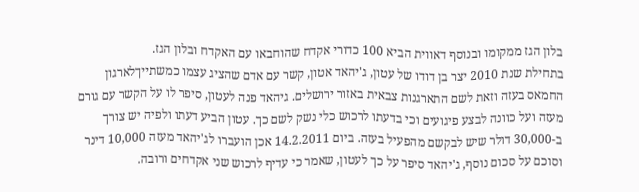בלון הגז ממקומו ובנוסף דאווית הביא 100 כדורי אקדח שהוחבאו עם האקדח ובלון הגז.
בתחילת שנת 2010 יצר בן דודו של עטון, ג'יהאד אטון, קשר עם אדם שהציג עצמו כמשתייךלארגון החמאס בעזה וזאת לשם התארגנות צבאית באזור ירושלים. גיהאד פנה לעטון, סיפר לו על הקשר עם גורם מעזה ועל כוונה לבצע פיגועים וכי בדעתו לרכוש כלי נשק לשם כך. עטון הביע דעתו ולפיה יש צורך ב-30,000 דולר שיש לבקשם מהפעיל בעזה. ביום 14.2.2011 אכן הועברו לג'יהאד מעזה 10,000 דינר וסוכם על סכום נוסף, ג'יהאד סיפר על כך לעטון, שאמר כי עדיף לרכוש שני אקדחים ורובה.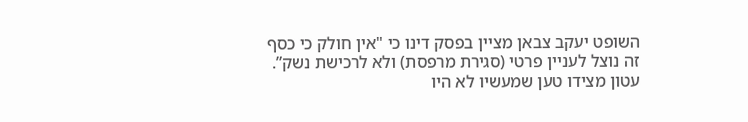השופט יעקב צבאן מציין בפסק דינו כי "אין חולק כי כסף זה נוצל לעניין פרטי (סגירת מרפסת) ולא לרכישת נשק”. עטון מצידו טען שמעשיו לא היו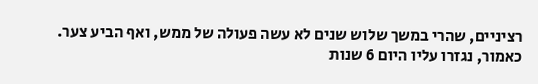רציניים, שהרי במשך שלוש שנים לא עשה פעולה של ממש, ואף הביע צער.
כאמור, נגזרו עליו היום 6 שנות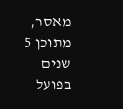מאסר, מתוכן 5 שנים בפועל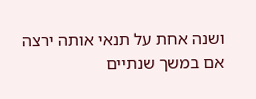ושנה אחת על תנאי אותה ירצה אם במשך שנתיים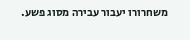משחרורו יעבור עבירה מסוג פשע.